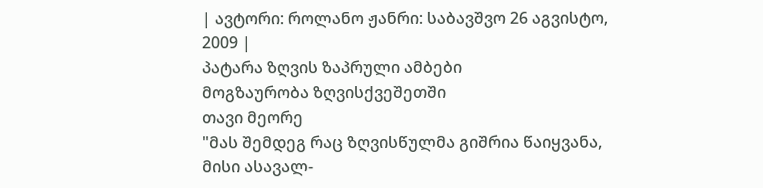| ავტორი: როლანო ჟანრი: საბავშვო 26 აგვისტო, 2009 |
პატარა ზღვის ზაპრული ამბები
მოგზაურობა ზღვისქვეშეთში
თავი მეორე
"მას შემდეგ რაც ზღვისწულმა გიშრია წაიყვანა, მისი ასავალ-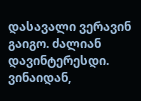დასავალი ვერავინ გაიგო. ძალიან დავინტერესდი. ვინაიდან,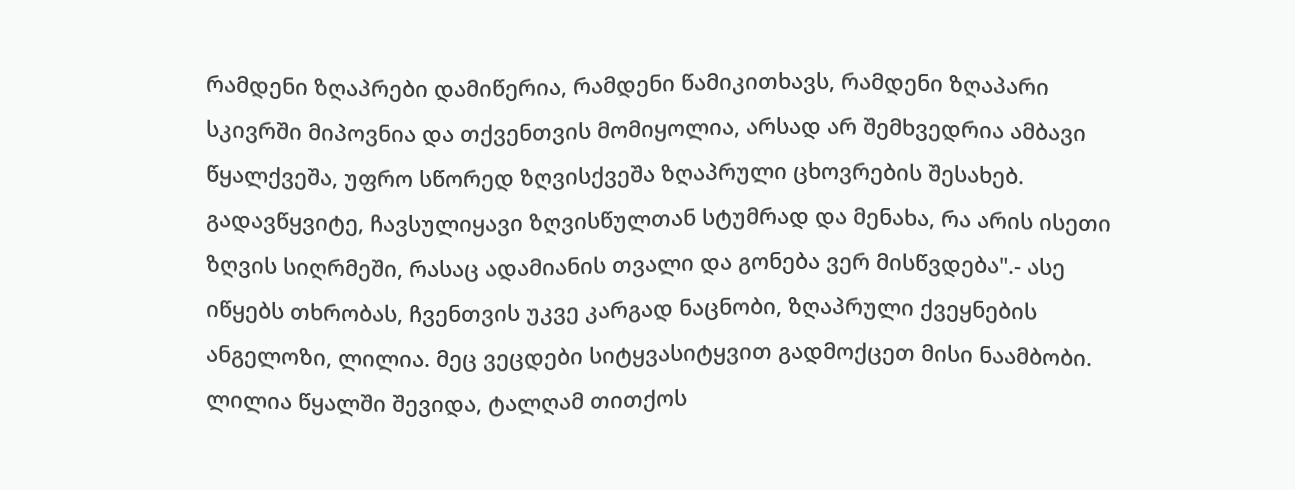რამდენი ზღაპრები დამიწერია, რამდენი წამიკითხავს, რამდენი ზღაპარი სკივრში მიპოვნია და თქვენთვის მომიყოლია, არსად არ შემხვედრია ამბავი წყალქვეშა, უფრო სწორედ ზღვისქვეშა ზღაპრული ცხოვრების შესახებ. გადავწყვიტე, ჩავსულიყავი ზღვისწულთან სტუმრად და მენახა, რა არის ისეთი ზღვის სიღრმეში, რასაც ადამიანის თვალი და გონება ვერ მისწვდება".- ასე იწყებს თხრობას, ჩვენთვის უკვე კარგად ნაცნობი, ზღაპრული ქვეყნების ანგელოზი, ლილია. მეც ვეცდები სიტყვასიტყვით გადმოქცეთ მისი ნაამბობი. ლილია წყალში შევიდა, ტალღამ თითქოს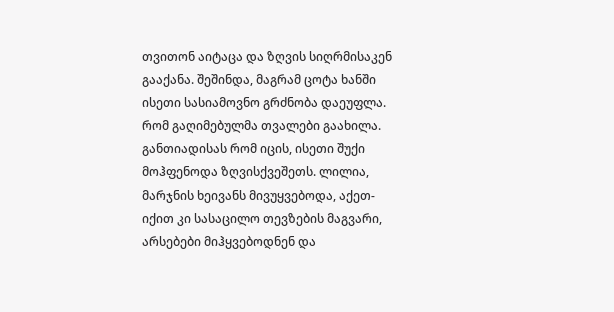თვითონ აიტაცა და ზღვის სიღრმისაკენ გააქანა. შეშინდა, მაგრამ ცოტა ხანში ისეთი სასიამოვნო გრძნობა დაეუფლა. რომ გაღიმებულმა თვალები გაახილა. განთიადისას რომ იცის, ისეთი შუქი მოჰფენოდა ზღვისქვეშეთს. ლილია, მარჯნის ხეივანს მივუყვებოდა, აქეთ-იქით კი სასაცილო თევზების მაგვარი, არსებები მიჰყვებოდნენ და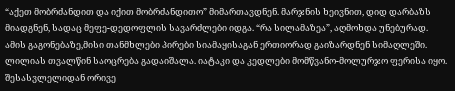“აქეთ მობრძანდით და იქით მობრძანდითო” მიმართავდნენ. მარჯნის ხეივნით, დიდ დარბაზს მიადგნენ, სადაც მეფე-დედოფლის სავარძლები იდგა. “რა სილამაზეა”, აღმოხდა უნებურად. ამის გაგონებაზე,მისი თანმხლები პირები სიამაყისაგან ერთიორად გაიზარდნენ სიმაღლეში. ლილიას თვალწინ საოცრება გადაიშალა. იატაკი და კედლები მომწვანო-მოლურჯო ფერისა იყო. შესასვლელიდან ორივე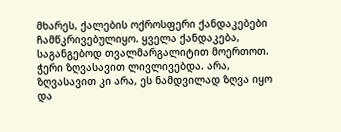მხარეს, ქალების ოქროსფერი ქანდაკებები ჩამწკრივებულიყო. ყველა ქანდაკება, საგანგებოდ თვალმარგალიტით მოერთოთ. ჭერი ზღვასავით ლივლივებდა. არა, ზღვასავით კი არა, ეს ნამდვილად ზღვა იყო და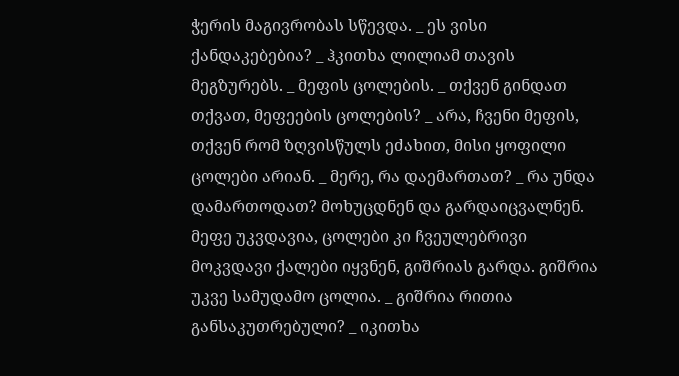ჭერის მაგივრობას სწევდა. _ ეს ვისი ქანდაკებებია? _ ჰკითხა ლილიამ თავის მეგზურებს. _ მეფის ცოლების. _ თქვენ გინდათ თქვათ, მეფეების ცოლების? _ არა, ჩვენი მეფის, თქვენ რომ ზღვისწულს ეძახით, მისი ყოფილი ცოლები არიან. _ მერე, რა დაემართათ? _ რა უნდა დამართოდათ? მოხუცდნენ და გარდაიცვალნენ. მეფე უკვდავია, ცოლები კი ჩვეულებრივი მოკვდავი ქალები იყვნენ, გიშრიას გარდა. გიშრია უკვე სამუდამო ცოლია. _ გიშრია რითია განსაკუთრებული? _ იკითხა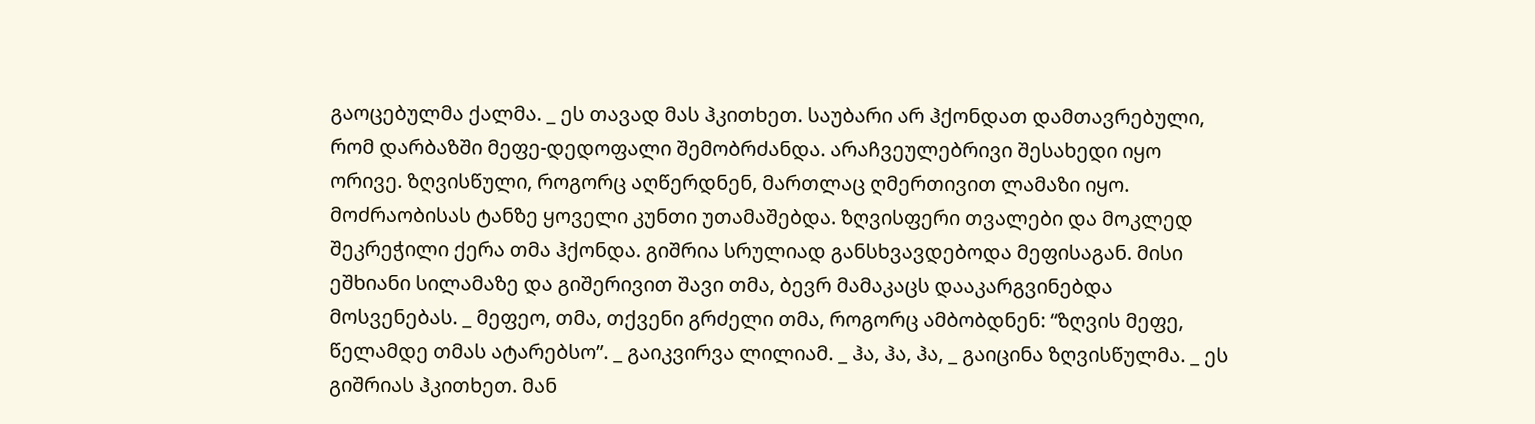გაოცებულმა ქალმა. _ ეს თავად მას ჰკითხეთ. საუბარი არ ჰქონდათ დამთავრებული, რომ დარბაზში მეფე-დედოფალი შემობრძანდა. არაჩვეულებრივი შესახედი იყო ორივე. ზღვისწული, როგორც აღწერდნენ, მართლაც ღმერთივით ლამაზი იყო. მოძრაობისას ტანზე ყოველი კუნთი უთამაშებდა. ზღვისფერი თვალები და მოკლედ შეკრეჭილი ქერა თმა ჰქონდა. გიშრია სრულიად განსხვავდებოდა მეფისაგან. მისი ეშხიანი სილამაზე და გიშერივით შავი თმა, ბევრ მამაკაცს დააკარგვინებდა მოსვენებას. _ მეფეო, თმა, თქვენი გრძელი თმა, როგორც ამბობდნენ: “ზღვის მეფე, წელამდე თმას ატარებსო”. _ გაიკვირვა ლილიამ. _ ჰა, ჰა, ჰა, _ გაიცინა ზღვისწულმა. _ ეს გიშრიას ჰკითხეთ. მან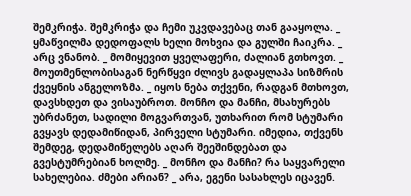შემკრიჭა. შემკრიჭა და ჩემი უკვდავებაც თან გააყოლა. _ ყმაწვილმა დედოფალს ხელი მოხვია და გულში ჩაიკრა. _ არც ვნანობ. _ მომიყევით ყველაფერი, ძალიან გთხოვთ. _ მოუთმენლობისაგან ნერწყვი ძლივს გადაყლაპა სიზმრის ქვეყნის ანგელოზმა. _ იყოს ნება თქვენი, რადგან მთხოვთ, დავსხდეთ და ვისაუბროთ. მონჩო და მანჩი, მსახურებს უბრძანეთ, სადილი მოგვართვან, უთხარით რომ სტუმარი გვყავს დედამიწიდან, პირველი სტუმარი. იმედია, თქვენს შემდეგ, დედამიწელებს აღარ შეეშინდებათ და გვესტუმრებიან ხოლმე. _ მონჩო და მანჩი? რა საყვარელი სახელებია. ძმები არიან? _ არა, ეგენი სასახლეს იცავენ.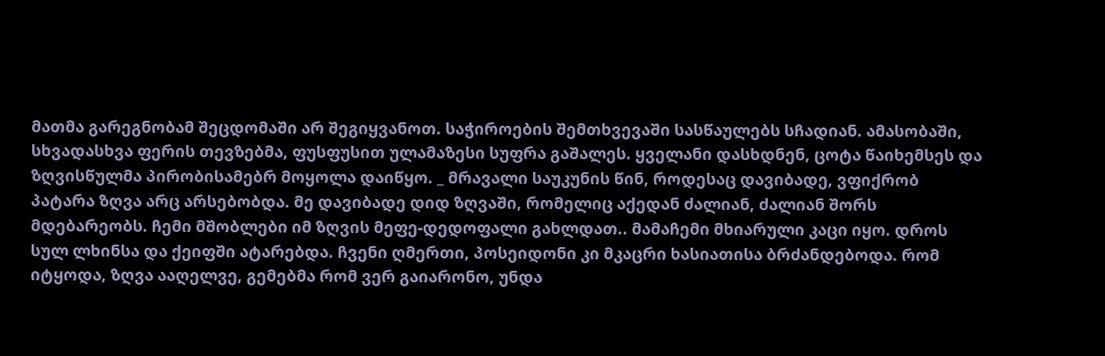მათმა გარეგნობამ შეცდომაში არ შეგიყვანოთ. საჭიროების შემთხვევაში სასწაულებს სჩადიან. ამასობაში, სხვადასხვა ფერის თევზებმა, ფუსფუსით ულამაზესი სუფრა გაშალეს. ყველანი დასხდნენ, ცოტა წაიხემსეს და ზღვისწულმა პირობისამებრ მოყოლა დაიწყო. _ მრავალი საუკუნის წინ, როდესაც დავიბადე, ვფიქრობ პატარა ზღვა არც არსებობდა. მე დავიბადე დიდ ზღვაში, რომელიც აქედან ძალიან, ძალიან შორს მდებარეობს. ჩემი მშობლები იმ ზღვის მეფე-დედოფალი გახლდათ.. მამაჩემი მხიარული კაცი იყო. დროს სულ ლხინსა და ქეიფში ატარებდა. ჩვენი ღმერთი, პოსეიდონი კი მკაცრი ხასიათისა ბრძანდებოდა. რომ იტყოდა, ზღვა ააღელვე, გემებმა რომ ვერ გაიარონო, უნდა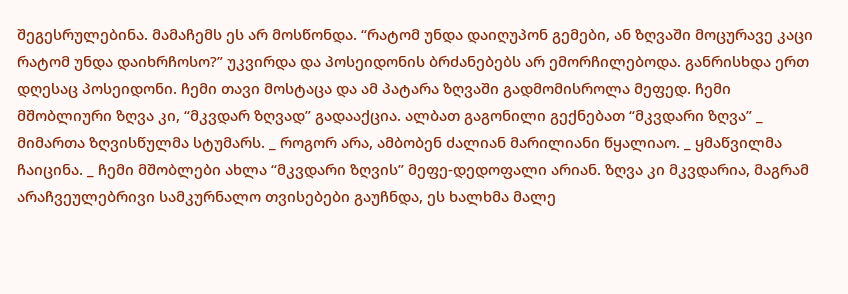შეგესრულებინა. მამაჩემს ეს არ მოსწონდა. “რატომ უნდა დაიღუპონ გემები, ან ზღვაში მოცურავე კაცი რატომ უნდა დაიხრჩოსო?” უკვირდა და პოსეიდონის ბრძანებებს არ ემორჩილებოდა. განრისხდა ერთ დღესაც პოსეიდონი. ჩემი თავი მოსტაცა და ამ პატარა ზღვაში გადმომისროლა მეფედ. ჩემი მშობლიური ზღვა კი, “მკვდარ ზღვად” გადააქცია. ალბათ გაგონილი გექნებათ “მკვდარი ზღვა” _ მიმართა ზღვისწულმა სტუმარს. _ როგორ არა, ამბობენ ძალიან მარილიანი წყალიაო. _ ყმაწვილმა ჩაიცინა. _ ჩემი მშობლები ახლა “მკვდარი ზღვის” მეფე-დედოფალი არიან. ზღვა კი მკვდარია, მაგრამ არაჩვეულებრივი სამკურნალო თვისებები გაუჩნდა, ეს ხალხმა მალე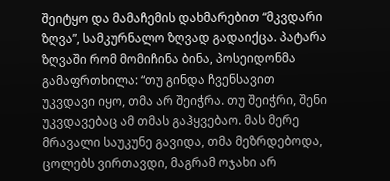შეიტყო და მამაჩემის დახმარებით “მკვდარი ზღვა”, სამკურნალო ზღვად გადაიქცა. პატარა ზღვაში რომ მომიჩინა ბინა, პოსეიდონმა გამაფრთხილა: “თუ გინდა ჩვენსავით უკვდავი იყო, თმა არ შეიჭრა. თუ შეიჭრი, შენი უკვდავებაც ამ თმას გაჰყვებაო. მას მერე მრავალი საუკუნე გავიდა, თმა მეზრდებოდა, ცოლებს ვირთავდი, მაგრამ ოჯახი არ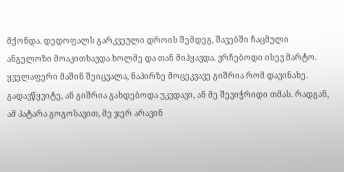მქონდა. დედოფალს გარკვეული დროის შემდეგ, შავებში ჩაცმული ანგელოზი მოაკითხავდა ხოლმე და თან მიჰყავდა. ვრჩებოდი ისევ მარტო. ყველაფერი მაშინ შეიცვალა, ნაპირზე მოცეკვავე გიშრია რომ დავინახე. გადავწყვიტე, ან გიშრია გახდებოდა უკვდავი, ან მე შევიჭრიდი თმას. რადგან, ამ პატარა გოგოსავით, მე ჯერ არავინ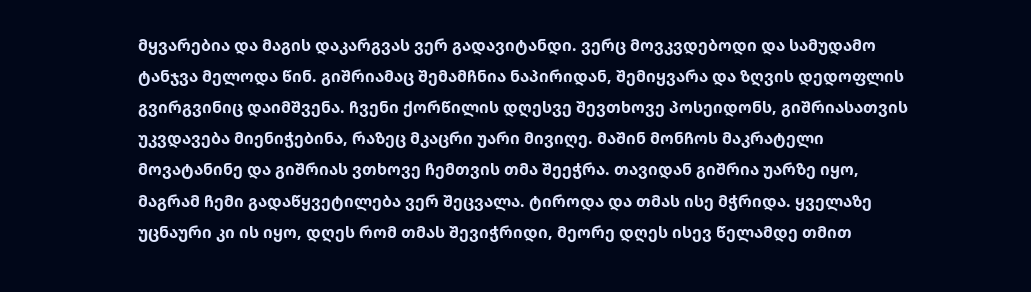მყვარებია და მაგის დაკარგვას ვერ გადავიტანდი. ვერც მოვკვდებოდი და სამუდამო ტანჯვა მელოდა წინ. გიშრიამაც შემამჩნია ნაპირიდან, შემიყვარა და ზღვის დედოფლის გვირგვინიც დაიმშვენა. ჩვენი ქორწილის დღესვე შევთხოვე პოსეიდონს, გიშრიასათვის უკვდავება მიენიჭებინა, რაზეც მკაცრი უარი მივიღე. მაშინ მონჩოს მაკრატელი მოვატანინე და გიშრიას ვთხოვე ჩემთვის თმა შეეჭრა. თავიდან გიშრია უარზე იყო, მაგრამ ჩემი გადაწყვეტილება ვერ შეცვალა. ტიროდა და თმას ისე მჭრიდა. ყველაზე უცნაური კი ის იყო, დღეს რომ თმას შევიჭრიდი, მეორე დღეს ისევ წელამდე თმით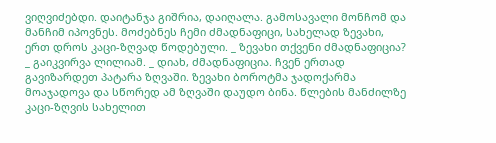ვიღვიძებდი. დაიტანჯა გიშრია, დაიღალა. გამოსავალი მონჩომ და მანჩიმ იპოვნეს. მოძებნეს ჩემი ძმადნაფიცი, სახელად ზევახი, ერთ დროს კაცი-ზღვად წოდებული. _ ზევახი თქვენი ძმადნაფიცია? _ გაიკვირვა ლილიამ. _ დიახ, ძმადნაფიცია. ჩვენ ერთად გავიზარდეთ პატარა ზღვაში. ზევახი ბოროტმა ჯადოქარმა მოაჯადოვა და სწორედ ამ ზღვაში დაუდო ბინა. წლების მანძილზე კაცი-ზღვის სახელით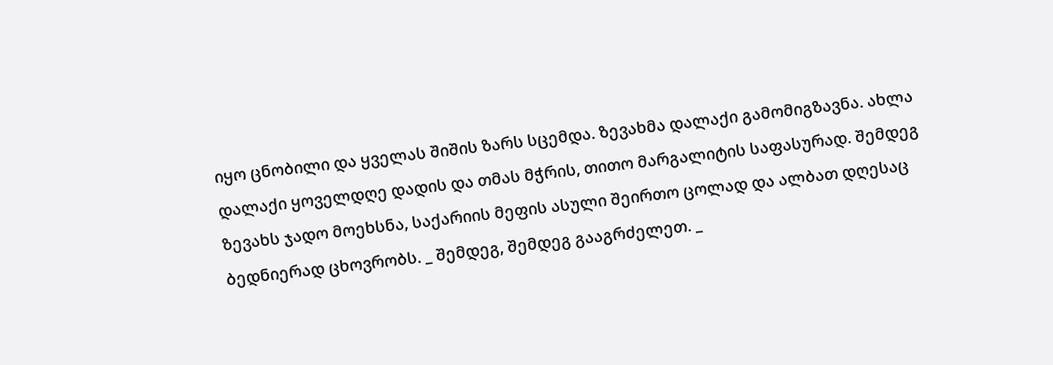იყო ცნობილი და ყველას შიშის ზარს სცემდა. ზევახმა დალაქი გამომიგზავნა. ახლა დალაქი ყოველდღე დადის და თმას მჭრის, თითო მარგალიტის საფასურად. შემდეგ ზევახს ჯადო მოეხსნა, საქარიის მეფის ასული შეირთო ცოლად და ალბათ დღესაც ბედნიერად ცხოვრობს. _ შემდეგ, შემდეგ გააგრძელეთ. _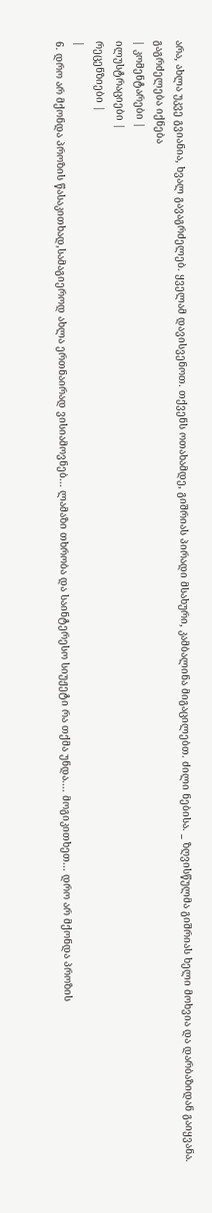არა, ახლა უკვე გვიანია, ხვალ გავაგრძელებ. ყველამ დავისვენოთ. თქვენს ოთახამდე, გიშრიას პირადი მსახური, კამბალინა მიგაცილებთ. ძილი ნებისა. _ ზღვისწულმა გიშრიას ხელი მოხვია და დარბაზიდან გაიყვანა.
გაგრძელება იქნება
| კომენტარები |
ილუსტრაციები |
რეცენზიები |
|
6. დრო არ მქონდა პროზის წასაკითხად,სამაგიეროდ ახლა ერთნაირად ვისიამოვნებ... ლამაზი თხრობა და საინტერესო სიუჟეტი რა თქმა უნდა.... მოგიკითხეთ... დრო არ მქონდა პროზის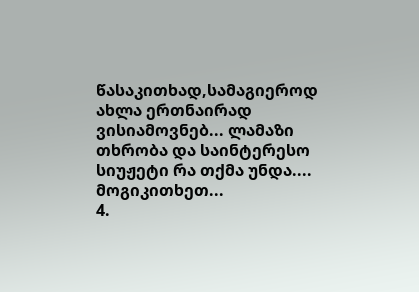წასაკითხად,სამაგიეროდ ახლა ერთნაირად ვისიამოვნებ... ლამაზი თხრობა და საინტერესო სიუჟეტი რა თქმა უნდა.... მოგიკითხეთ...
4.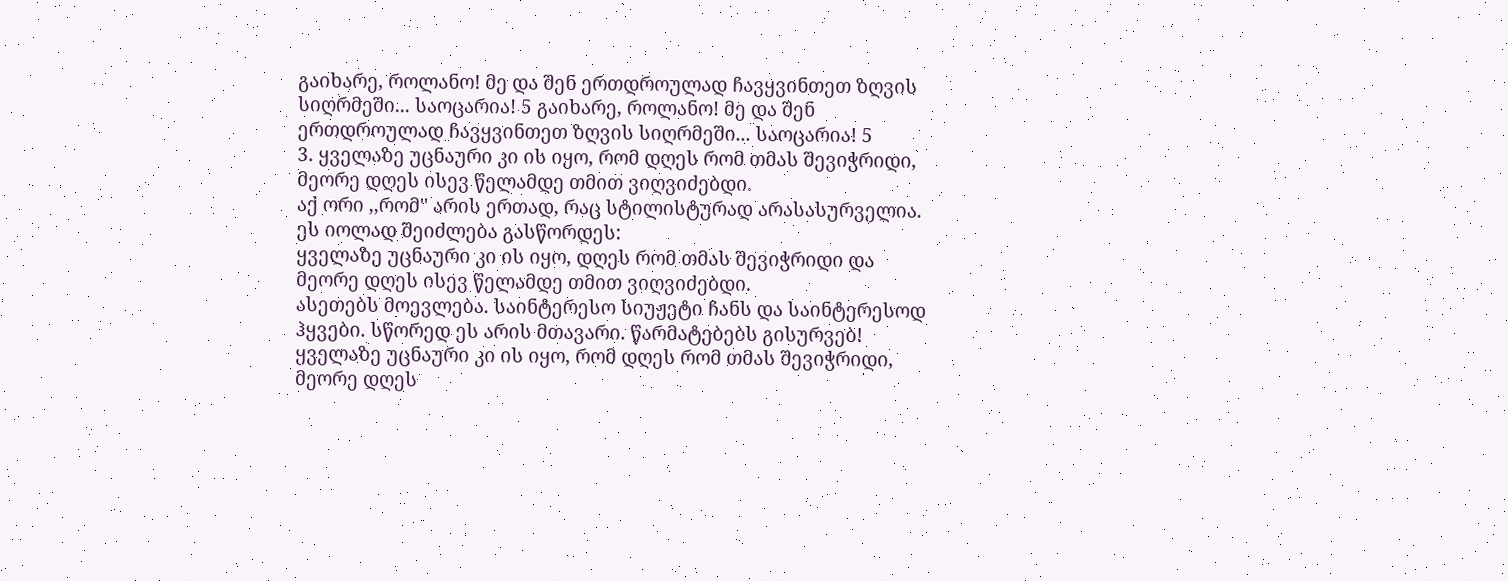გაიხარე, როლანო! მე და შენ ერთდროულად ჩავყვინთეთ ზღვის სიღრმეში... საოცარია! 5 გაიხარე, როლანო! მე და შენ ერთდროულად ჩავყვინთეთ ზღვის სიღრმეში... საოცარია! 5
3. ყველაზე უცნაური კი ის იყო, რომ დღეს რომ თმას შევიჭრიდი, მეორე დღეს ისევ წელამდე თმით ვიღვიძებდი.
აქ ორი ,,რომ'' არის ერთად, რაც სტილისტურად არასასურველია. ეს იოლად შეიძლება გასწორდეს:
ყველაზე უცნაური კი ის იყო, დღეს რომ თმას შევიჭრიდი და მეორე დღეს ისევ წელამდე თმით ვიღვიძებდი.
ასეთებს მოევლება. საინტერესო სიუჟეტი ჩანს და საინტერესოდ ჰყვები. სწორედ ეს არის მთავარი. წარმატებებს გისურვებ!
ყველაზე უცნაური კი ის იყო, რომ დღეს რომ თმას შევიჭრიდი, მეორე დღეს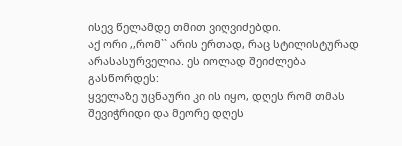ისევ წელამდე თმით ვიღვიძებდი.
აქ ორი ,,რომ`` არის ერთად, რაც სტილისტურად არასასურველია. ეს იოლად შეიძლება გასწორდეს:
ყველაზე უცნაური კი ის იყო, დღეს რომ თმას შევიჭრიდი და მეორე დღეს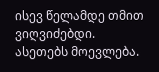ისევ წელამდე თმით ვიღვიძებდი.
ასეთებს მოევლება.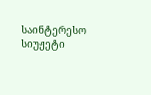საინტერესო სიუჟეტი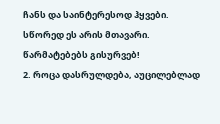ჩანს და საინტერესოდ ჰყვები. სწორედ ეს არის მთავარი. წარმატებებს გისურვებ!
2. როცა დასრულდება, აუცილებლად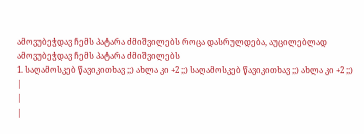ამოვუბეჭდავ ჩემს პატარა ძმიშვილებს როცა დასრულდება, აუცილებლად ამოვუბეჭდავ ჩემს პატარა ძმიშვილებს
1. საღამოსკებ წავიკითხავ ;;) ახლა კი +2 ;;) საღამოსკებ წავიკითხავ ;;) ახლა კი +2 ;;)
|
|
|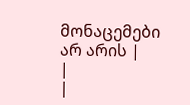მონაცემები არ არის |
|
|